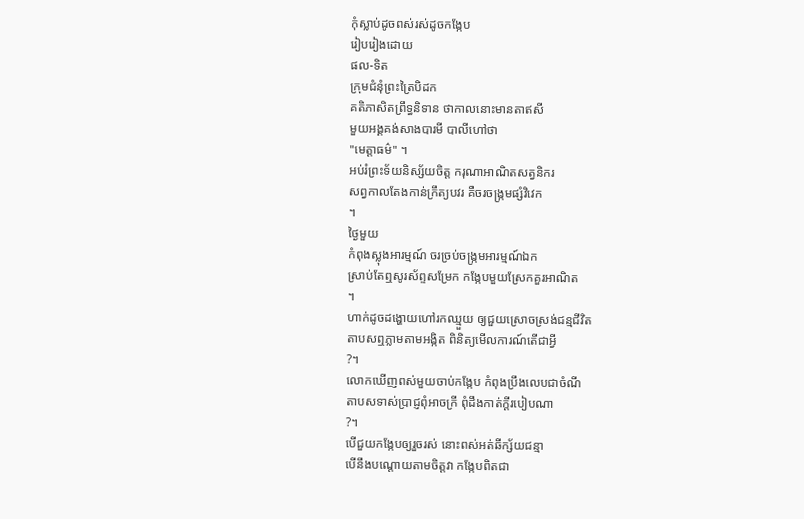កុំស្លាប់ដូចពស់រស់ដូចកង្កែប
រៀបរៀងដោយ
ផល-ទិត
ក្រុមជំនុំព្រះត្រៃបិដក
គតិភាសិតព្រឹទ្ធនិទាន ថាកាលនោះមានតាឥសី
មួយអង្គគង់សាងបារមី បាលីហៅថា
"មេត្តាធម៌" ។
អប់រំព្រះទ័យនិស្ស័យចិត្ត ករុណាអាណិតសត្វនិករ
សព្វកាលតែងកាន់ក្រឹត្យបវរ គឺចរចង្ក្រមផ្សំវិវេក
។
ថ្ងៃមួយ
កំពុងស្លុងអារម្មណ៍ ចរច្រប់ចង្ក្រមអារម្មណ៍ឯក
ស្រាប់តែឮសូរស័ព្ទសម្រែក កង្កែបមួយស្រែកគួរអាណិត
។
ហាក់ដូចដង្ហោយហៅរកឈ្មួយ ឲ្យជួយស្រោចស្រង់ជន្មជីវិត
តាបសឮភ្លាមតាមអង្កិត ពិនិត្យមើលការណ៍តើជាអ្វី
?។
លោកឃើញពស់មួយចាប់កង្កែប កំពុងប្រឹងលេបជាចំណី
តាបសទាស់ប្រាជ្ញពុំអាចក្រី ពុំដឹងកាត់ក្ដីរបៀបណា
?។
បើជួយកង្កែបឲ្យរួចរស់ នោះពស់អត់ឆីក្ស័យជន្មា
បើនឹងបណ្ដោយតាមចិត្តវា កង្កែបពិតជា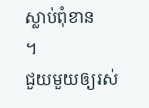ស្លាប់ពុំខាន
។
ជួយមួយឲ្យរស់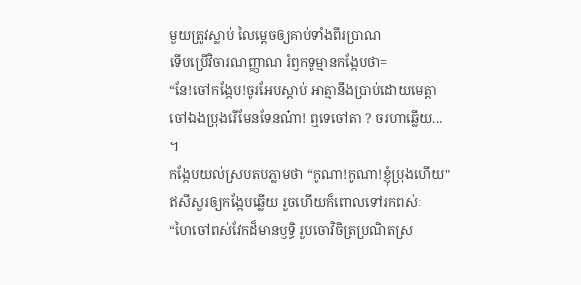មួយត្រូវស្លាប់ លៃម្ដេចឲ្យគាប់ទាំងពីរប្រាណ
ទើបប្រើវិចារណញ្ញាណ រំឭកទូម្មានកង្កែបថា=
“នែ!ចៅកង្កែប!ចូរអែបស្ដាប់ អាត្មានឹងប្រាប់ដោយមេត្តា
ចៅឯងប្រុងរើមែនទែនណ៎ា! ឮទេចៅតា ? ចរហាឆ្លើយ...
។
កង្កែបយល់ស្របតបភ្លាមថា “កូណា!កូណា!ខ្ញុំប្រុងហើយ"
ឥសីសួរឲ្យកង្កែបឆ្លើយ រួចហើយក៏ពោលទៅរកពស់ៈ
“ហៃចៅពស់វែកដ៏មានឫទ្ធិ រួបចោវិចិត្រប្រណិតស្រ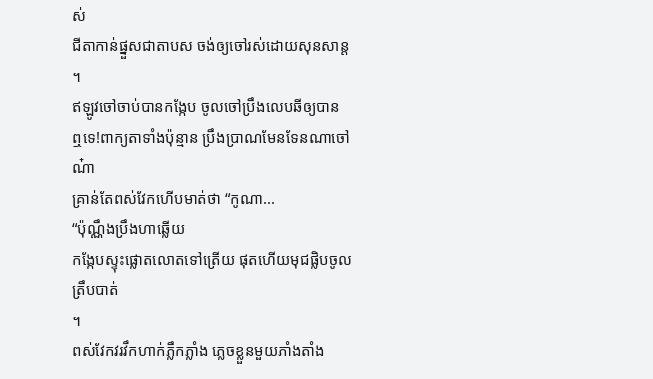ស់
ជីតាកាន់ផ្នួសជាតាបស ចង់ឲ្យចៅរស់ដោយសុនសាន្ត
។
ឥឡូវចៅចាប់បានកង្កែប ចូលចៅប្រឹងលេបឆីឲ្យបាន
ឮទេ!ពាក្យតាទាំងប៉ុន្មាន ប្រឹងប្រាណមែនទែនណាចៅណ៎ា
គ្រាន់តែពស់វែកហើបមាត់ថា “កូណា...
“ប៉ុណ្ណឹងប្រឹងហាឆ្លើយ
កង្កែបស្ទុះផ្លោតលោតទៅត្រើយ ផុតហើយមុជផ្លិបចូលត្រឹបបាត់
។
ពស់វែកវរវឹកហាក់ភ្លឹកភ្លាំង ភ្លេចខ្លួនមួយភាំងតាំង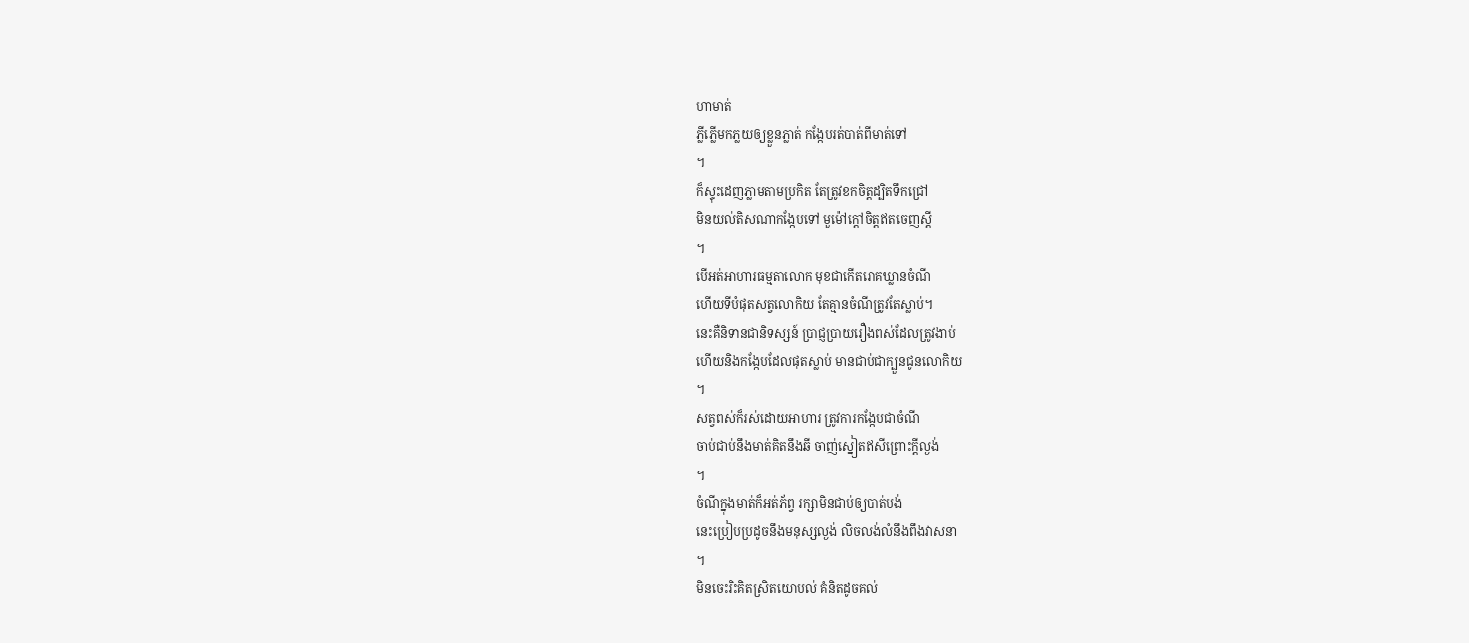ហាមាត់
ភ្លីភ្លើមកភ្លយឲ្យខ្លួនភ្លាត់ កង្កែបរត់បាត់ពីមាត់ទៅ
។
ក៏ស្ទុះដេញភ្លាមតាមប្រកិត តែត្រូវខកចិត្តដ្បិតទឹកជ្រៅ
មិនយល់តិសណាកង្កែបទៅ មួម៉ៅក្ដៅចិត្តឥតចេញស្ដី
។
បើអត់អាហារធម្មតាលោក មុខជាកើតរោគឃ្លានចំណី
ហើយទីបំផុតសត្វលោកិយ តែគ្មានចំណីត្រូវតែស្លាប់។
នេះគឺនិទានជានិទស្សន៍ ប្រាជ្ញប្រាយរឿងពស់ដែលត្រូវងាប់
ហើយនិងកង្កែបដែលផុតស្លាប់ មានជាប់ជាក្បួនជូនលោកិយ
។
សត្វពស់ក៏រស់ដោយអាហារ ត្រូវការកង្កែបជាចំណី
ចាប់ជាប់នឹងមាត់គិតនឹងឆី ចាញ់ស្នៀតឥសីព្រោះក្ដីល្ងង់
។
ចំណីក្នុងមាត់ក៏អត់ភ័ព្វ រក្សាមិនជាប់ឲ្យបាត់បង់
នេះប្រៀបប្រដូចនឹងមនុស្សល្ងង់ លិចលង់លំនឹងពឹងវាសនា
។
មិនចេះរិះគិតស្រិតយោបល់ គំនិតដូចគល់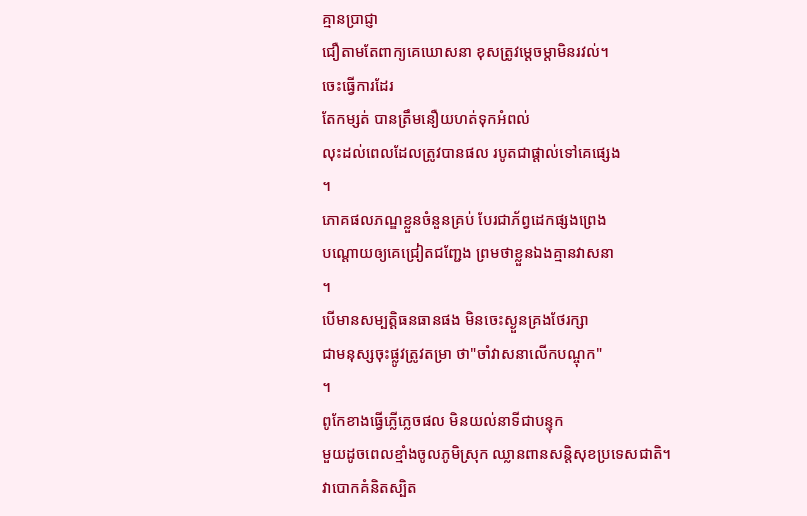គ្មានប្រាជ្ញា
ជឿតាមតែពាក្យគេឃោសនា ខុសត្រូវម្ដេចម្ដាមិនរវល់។
ចេះធ្វើការដែរ
តែកម្សត់ បានត្រឹមនឿយហត់ទុកអំពល់
លុះដល់ពេលដែលត្រូវបានផល របូតជាផ្ដាល់ទៅគេផ្សេង
។
ភោគផលភណ្ឌខ្លួនចំនួនគ្រប់ បែរជាភ័ព្វដេកផ្សងព្រេង
បណ្ដោយឲ្យគេជ្រៀតជញ្ជែង ព្រមថាខ្លួនឯងគ្មានវាសនា
។
បើមានសម្បត្តិធនធានផង មិនចេះស្ងួនគ្រងថែរក្សា
ជាមនុស្សចុះផ្លូវត្រូវតម្រា ថា"ចាំវាសនាលើកបណ្ចុក"
។
ពូកែខាងធ្វើភ្លើភ្លេចផល មិនយល់នាទីជាបន្ទុក
មួយដូចពេលខ្មាំងចូលភូមិស្រុក ឈ្លានពានសន្តិសុខប្រទេសជាតិ។
វាបោកគំនិតស្បិត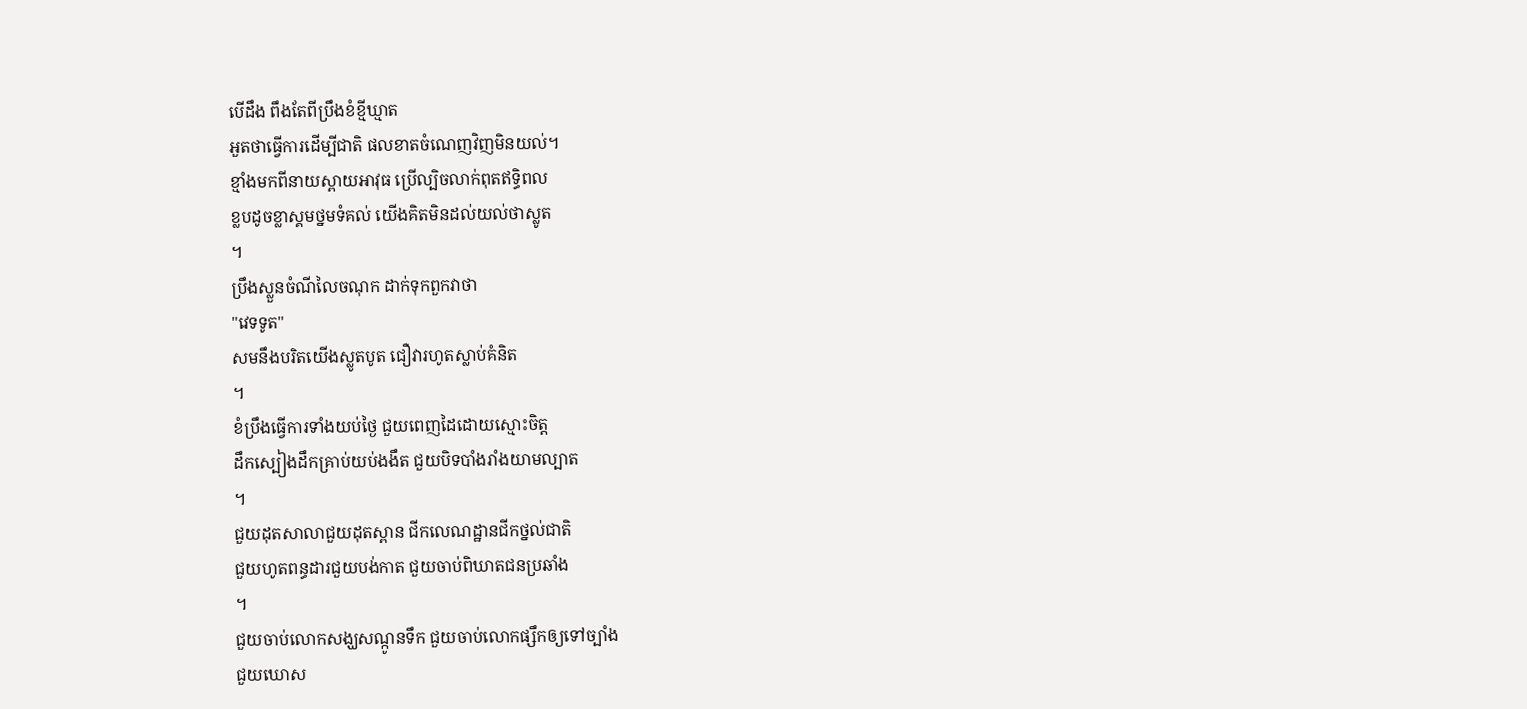បើដឹង ពឹងតែពីប្រឹងខំខ្មីឃ្មាត
អួតថាធ្វើការដើម្បីជាតិ ផលខាតចំណេញវិញមិនយល់។
ខ្មាំងមកពីនាយស្ពាយអាវុធ ប្រើល្បិចលាក់ពុតឥទ្ធិពល
ខ្លបដូចខ្លាស្គមថ្នមទំគល់ យើងគិតមិនដល់យល់ថាស្លូត
។
ប្រឹងស្លួនចំណីលៃចណុក ដាក់ទុកពួកវាថា
"វេទទូត"
សមនឹងបរិតយើងស្លូតបូត ជឿវារហូតស្លាប់គំនិត
។
ខំប្រឹងធ្វើការទាំងយប់ថ្ងៃ ជួយពេញដៃដោយស្មោះចិត្ត
ដឹកស្បៀងដឹកគ្រាប់យប់ងងឹត ជួយបិទបាំងរាំងយាមល្បាត
។
ជួយដុតសាលាជួយដុតស្ពាន ជីកលេណដ្ឋានជីកថ្នល់ជាតិ
ជួយហូតពន្ធដារជួយបង់កាត ជួយចាប់ពិឃាតជនប្រឆាំង
។
ជួយចាប់លោកសង្ឃសណ្កូនទឹក ជួយចាប់លោកផ្សឹកឲ្យទៅច្បាំង
ជួយឃោស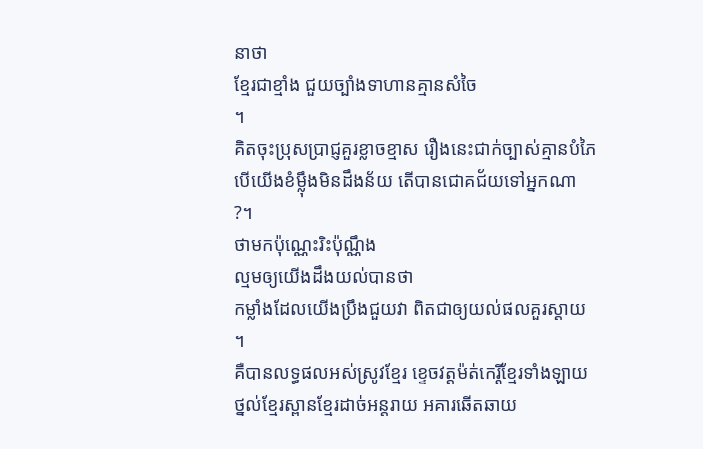នាថា
ខ្មែរជាខ្មាំង ជួយច្បាំងទាហានគ្មានសំចៃ
។
គិតចុះប្រុសប្រាជ្ញគួរខ្លាចខ្មាស រឿងនេះជាក់ច្បាស់គ្មានបំភៃ
បើយើងខំម្ល៉ឹងមិនដឹងន័យ តើបានជោគជ័យទៅអ្នកណា
?។
ថាមកប៉ុណ្ណេះរិះប៉ុណ្ណឹង
ល្មមឲ្យយើងដឹងយល់បានថា
កម្លាំងដែលយើងប្រឹងជួយវា ពិតជាឲ្យយល់ផលគួរស្ដាយ
។
គឺបានលទ្ធផលអស់ស្រូវខ្មែរ ខ្ទេចវត្តម៉ត់កេរ្តិ៍ខ្មែរទាំងឡាយ
ថ្នល់ខ្មែរស្ពានខ្មែរដាច់អន្តរាយ អគារឆើតឆាយ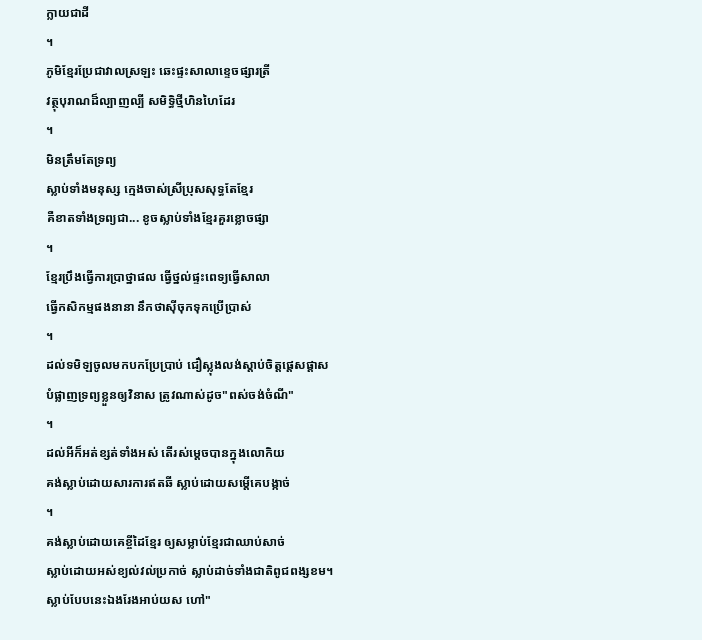ក្លាយជាដី
។
ភូមិខ្មែរប្រែជាវាលស្រឡះ ឆេះផ្ទះសាលាខ្ទេចផ្សារត្រី
វត្ថុបុរាណដ៏ល្បាញល្បី សមិទ្ធិថ្មីហិនហៃដែរ
។
មិនត្រឹមតែទ្រព្យ
ស្លាប់ទាំងមនុស្ស ក្មេងចាស់ស្រីប្រុសសុទ្ធតែខ្មែរ
គឺខាតទាំងទ្រព្យជា... ខូចស្លាប់ទាំងខ្មែរគួរខ្លោចផ្សា
។
ខ្មែរប្រឹងធ្វើការប្រាថ្នាផល ធ្វើថ្នល់ផ្ទះពេទ្យធ្វើសាលា
ធ្វើកសិកម្មផងនានា នឹកថាស៊ីចុកទុកប្រើប្រាស់
។
ដល់ទមិឡចូលមកបកប្រែប្រាប់ ជឿស្លុងលង់ស្តាប់ចិត្តផ្ដេសផ្ដាស
បំផ្លាញទ្រព្យខ្លួនឲ្យវិនាស ត្រូវណាស់ដូច"ពស់ចង់ចំណី"
។
ដល់អីក៏អត់ខ្សត់ទាំងអស់ តើរស់ម្ដេចបានក្នុងលោកិយ
គង់ស្លាប់ដោយសារការឥតឆី ស្លាប់ដោយសម្ដេីគេបង្កាច់
។
គង់ស្លាប់ដោយគេខ្ចីដៃខ្មែរ ឲ្យសម្លាប់ខ្មែរជាឈាប់សាច់
ស្លាប់ដោយអស់ខ្យល់វល់ប្រកាច់ ស្លាប់ដាច់ទាំងជាតិពូជពង្សខម។
ស្លាប់បែបនេះឯងរែងអាប់យស ហៅ"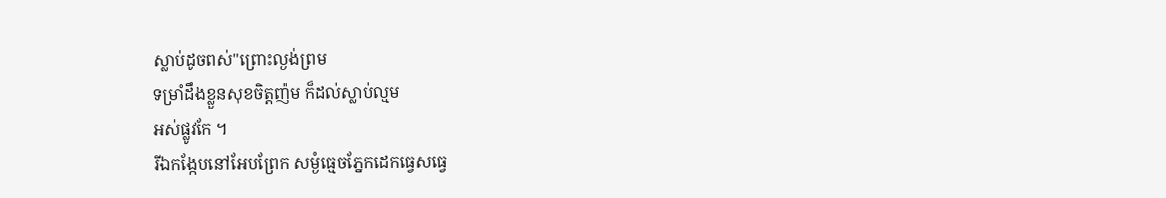ស្លាប់ដូចពស់"ព្រោះល្ងង់ព្រម
ទម្រាំដឹងខ្លួនសុខចិត្តញ៉ម ក៏ដល់ស្លាប់ល្មម
អស់ផ្លូវកែ ។
រីឯកង្កែបនៅអែបព្រែក សម្ងំធ្មេចភ្នែកដេកធ្វេសធ្វេ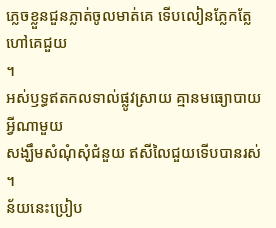ភ្លេចខ្លួនជួនភ្លាត់ចូលមាត់គេ ទើបលៀនភ្លែកត្លែហៅគេជួយ
។
អស់ឫទ្ធឥតកលទាល់ផ្លូវស្រាយ គ្មានមធ្យោបាយអ្វីណាមួយ
សង្ឃឹមសំណុំសុំជំនួយ ឥសីលៃជួយទើបបានរស់
។
ន័យនេះប្រៀប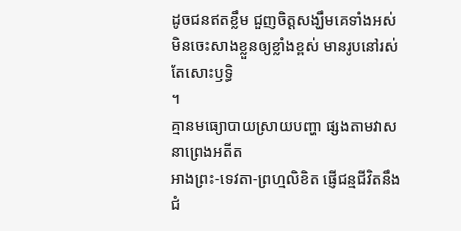ដូចជនឥតខ្លឹម ជួញចិត្តសង្ឃឹមគេទាំងអស់
មិនចេះសាងខ្លួនឲ្យខ្លាំងខ្ពស់ មានរូបនៅរស់តែសោះឫទ្ធិ
។
គ្មានមធ្យោបាយស្រាយបញ្ហា ផ្សងតាមវាសនាព្រេងអតីត
អាងព្រះ-ទេវតា-ព្រហ្មលិខិត ផ្ញើជន្មជីវិតនឹងជំ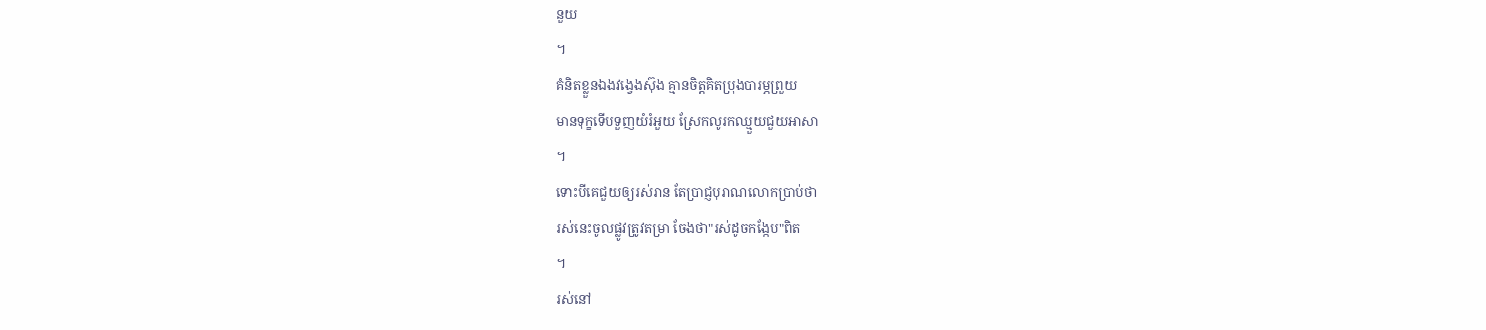នួយ
។
គំនិតខ្លួនឯងវង្វេងស៊ុង គ្មានចិត្តគិតប្រុងបារម្ភព្រួយ
មានទុក្ខទើបទួញយំរំអួយ ស្រែកលូរកឈ្មួយជួយអាសា
។
ទោះបីគេជួយឲ្យរស់រាន តែប្រាជ្ញបុរាណលោកប្រាប់ថា
រស់នេះចូលផ្លូវត្រូវតម្រា ចែងថា"រស់ដូចកង្កែប"ពិត
។
រស់នៅ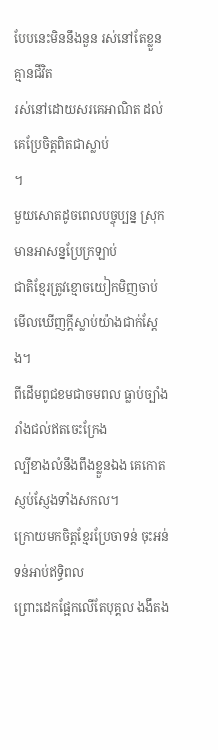បែបនេះមិននឹងនួន រស់នៅតែខ្លួនគ្មានជីវិត
រស់នៅដោយសរគេអាណិត ដល់គេប្រែចិត្តពិតជាស្លាប់
។
មួយសោតដូចពេលបច្ចុប្បន្ន ស្រុកមានអាសន្នប្រែក្រឡាប់
ជាតិខ្មែរត្រូវខ្មោចយៀកមិញចាប់ មើលឃើញក្ដីស្លាប់យ៉ាងជាក់ស្ដែង។
ពីដើមពូជខមជាចមពល ធ្លាប់ច្បាំងរាំងជល់ឥតចេះក្រែង
ល្បីខាងលំនឹងពឹងខ្លួនឯង គេកោតស្ញប់ស្ញែងទាំងសកល។
ក្រោយមកចិត្តខ្មែរប្រែចាទន់ ចុះអន់ទន់អាប់ឥទ្ធិពល
ព្រោះដេកផ្អែកលើតែបុគ្គល ងងឹតង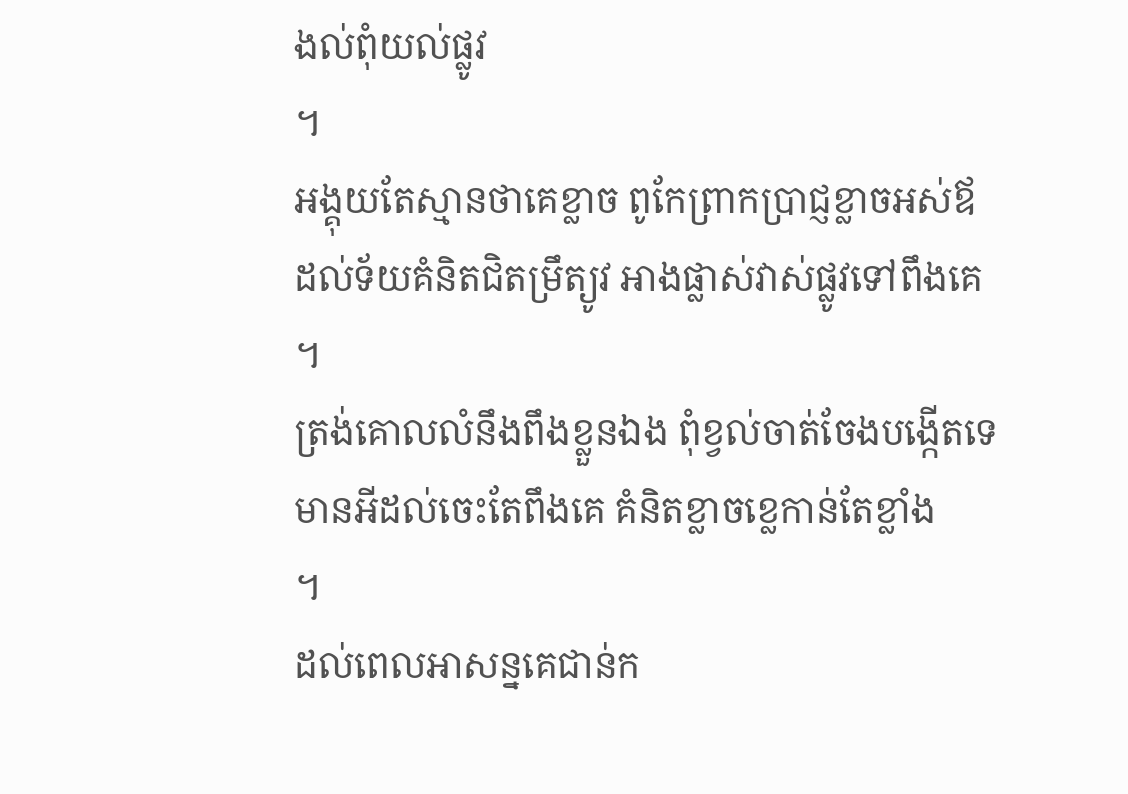ងល់ពុំយល់ផ្លូវ
។
អង្គុយតែស្មានថាគេខ្លាច ពូកែព្រាកប្រាជ្ញខ្លាចអស់ឪ
ដល់ទ័យគំនិតជិតម្រឹត្យូវ អាងផ្លាស់វាស់ផ្លូវទៅពឹងគេ
។
ត្រង់គោលលំនឹងពឹងខ្លួនឯង ពុំខ្វល់ចាត់ចែងបង្កើតទេ
មានអីដល់ចេះតែពឹងគេ គំនិតខ្លាចខ្លេកាន់តែខ្លាំង
។
ដល់ពេលអាសន្នគេជាន់ក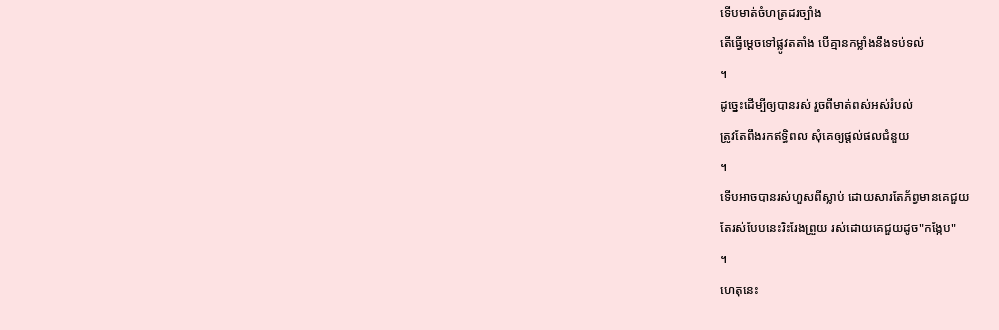ទើបមាត់ចំហត្រដរច្បាំង
តើធ្វើម្ដេចទៅផ្លូវតតាំង បើគ្មានកម្លាំងនឹងទប់ទល់
។
ដូច្នេះដើម្បីឲ្យបានរស់ រួចពីមាត់ពស់អស់រំបល់
ត្រូវតែពឹងរកឥទ្ធិពល សុំគេឲ្យផ្ដល់ផលជំនួយ
។
ទើបអាចបានរស់ហួសពីស្លាប់ ដោយសារតែភ័ព្វមានគេជួយ
តែរស់បែបនេះរិះរែងព្រួយ រស់ដោយគេជួយដូច"កង្កែប"
។
ហេតុនេះ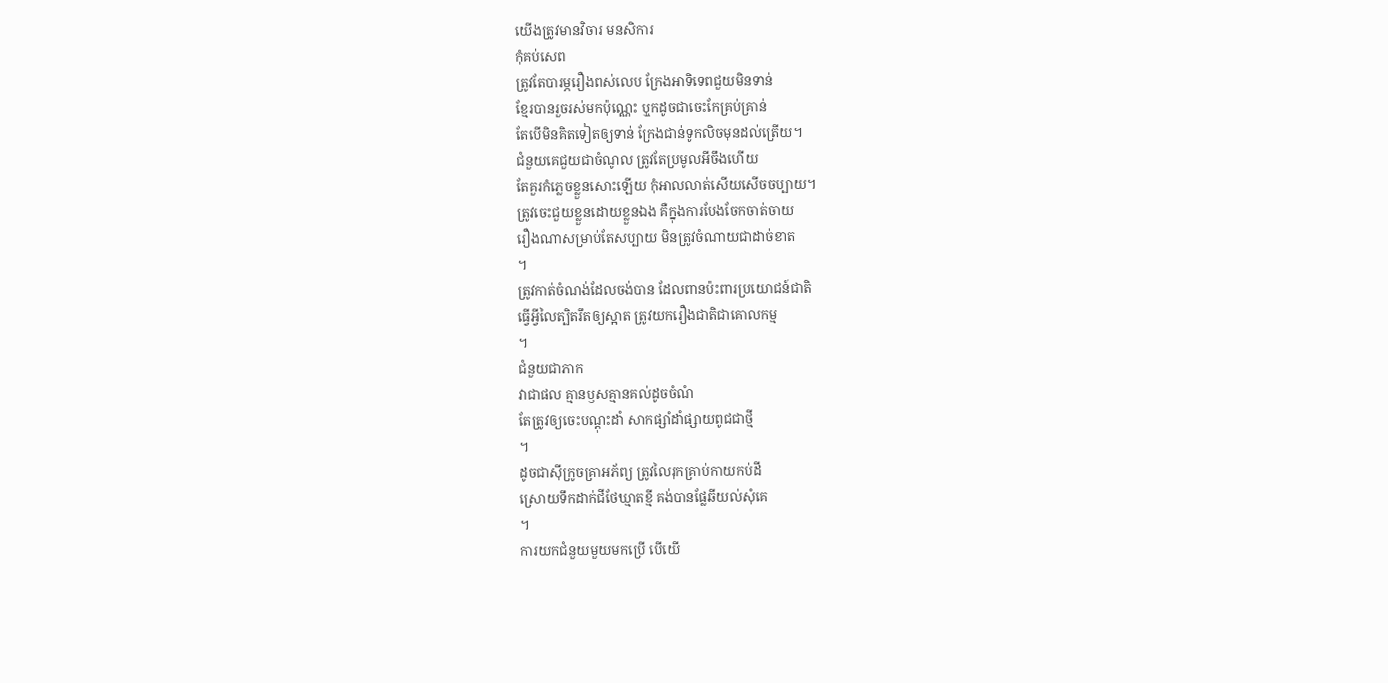យើងត្រូវមានវិចារ មនសិការ
កុំគប់សេព
ត្រូវតែបារម្ភរឿងពស់លេប ក្រែងអាទិទេពជួយមិនទាន់
ខ្មែរបានរួចរស់មកប៉ុណ្ណេះ ឬុកដូចជាចេះកែគ្រប់គ្រាន់
តែបើមិនគិតទៀតឲ្យទាន់ ក្រែងជាន់ទូកលិចមុនដល់ត្រើយ។
ជំនួយគេជួយជាចំណូល ត្រូវតែប្រមូលអីចឹងហើយ
តែគួរកំភ្លេចខ្លួនសោះឡើយ កុំអាលលាត់សើយសើចចប្បាយ។
ត្រូវចេះជួយខ្លួនដោយខ្លួនឯង គឺក្នុងការបែងចែកចាត់ចាយ
រឿងណាសម្រាប់តែសប្បាយ មិនត្រូវចំណាយជាដាច់ខាត
។
ត្រូវកាត់ចំណង់ដែលចង់បាន ដែលពានប៉ះពារប្រយោជន៍ជាតិ
ធ្វើអ្វីលៃត្បិតរឹតឲ្យស្អាត ត្រូវយករឿងជាតិជាគោលកម្ម
។
ជំនួយជាភាក
វាជាផល គ្មានឫសគ្មានគល់ដូចចំណំ
តែត្រូវឲ្យចេះបណ្ដុះដាំ សាកផ្សាំដាំផ្សាយពូជជាថ្មី
។
ដូចជាស៊ីក្រូចគ្រាអភ័ព្យ ត្រូវលៃរុកគ្រាប់កាយកប់ដី
ស្រោយទឹកដាក់ជីថែឃ្មាតខ្មី គង់បានផ្លែឆីយល់សុំគេ
។
ការយកជំនួយមួយមកប្រើ បើយើ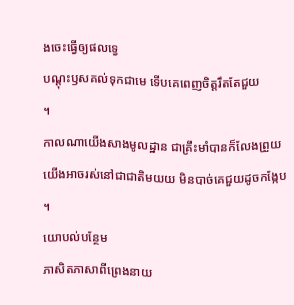ងចេះធ្វើឲ្យផលទ្វេ
បណ្ដុះឫសគល់ទុកជាមេ ទើបគេពេញចិត្តរឹតតែជួយ
។
កាលណាយើងសាងមូលដ្ឋាន ជាគ្រឹះមាំបានក៏លែងព្រួយ
យើងអាចរស់នៅជាជាតិមយយ មិនបាច់គេជួយដូចកង្កែប
។
យោបល់បន្ថែម
ភាសិតភាសាពីព្រេងនាយ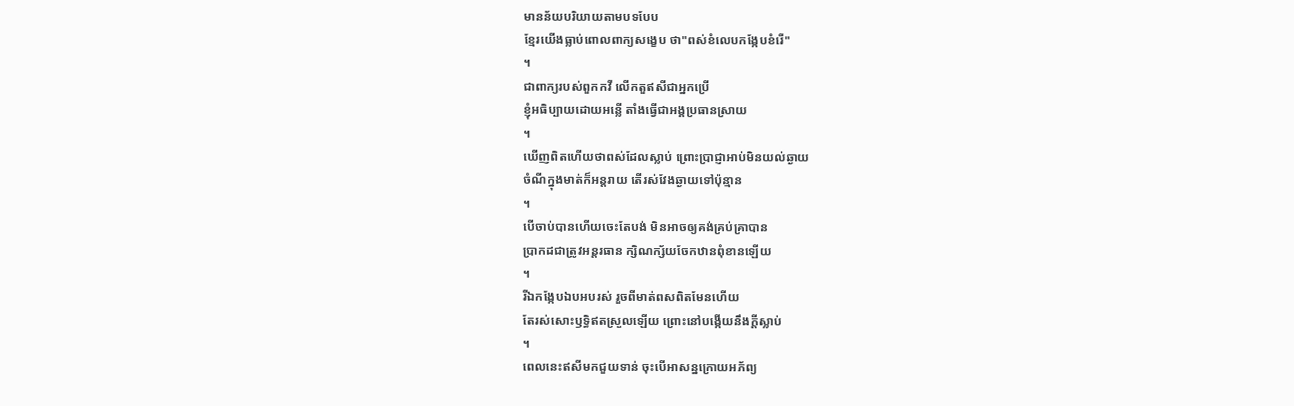មានន័យបរិយាយតាមបទបែប
ខ្មែរយើងធ្លាប់ពោលពាក្យសង្ខេប ថា"ពស់ខំលេបកង្កែបខំរើ"
។
ជាពាក្យរបស់ពួកកវី លើកតួឥសីជាអ្នកប្រើ
ខ្ញុំអធិប្បាយដោយអន្លើ តាំងធ្វើជាអង្គប្រធានស្រាយ
។
ឃើញពិតហើយថាពស់ដែលស្លាប់ ព្រោះប្រាជ្ញាអាប់មិនយល់ឆ្ងាយ
ចំណីក្នុងមាត់ក៏អន្តរាយ តើរស់វែងឆ្ងាយទៅប៉ុន្មាន
។
បើចាប់បានហើយចេះតែបង់ មិនអាចឲ្យគង់គ្រប់គ្រាបាន
ប្រាកដជាត្រូវអន្តរធាន ក្សិណក្ស័យចែកឋានពុំខានឡើយ
។
រីឯកង្កែបឯបអបរស់ រួចពីមាត់ពសពិតមែនហើយ
តែរស់សោះឫទ្ធិឥតស្រួលឡើយ ព្រោះនៅបង្កើយនឹងក្ដីស្លាប់
។
ពេលនេះឥសីមកជួយទាន់ ចុះបើអាសន្នក្រោយអភ័ព្យ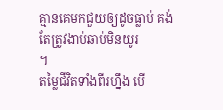គ្មានគេមកជួយឲ្យដូចធ្លាប់ គង់តែត្រូវងាប់ឆាប់មិនយូរ
។
តម្លៃជីវិតទាំងពីរហ្នឹង បើ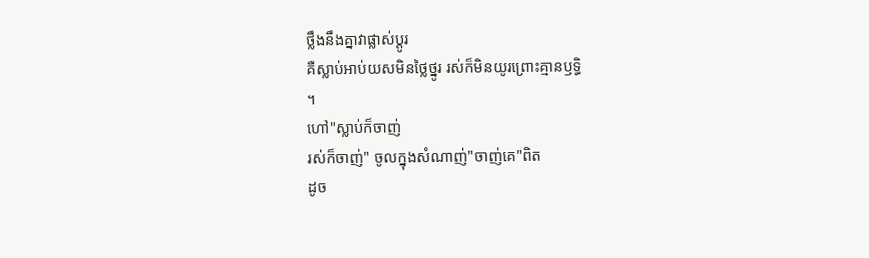ថ្លឹងនឹងគ្នាវាផ្លាស់ប្ដូរ
គឺស្លាប់អាប់យសមិនថ្លៃថ្នូរ រស់ក៏មិនយូរព្រោះគ្មានឫទ្ធិ
។
ហៅ"ស្លាប់ក៏ចាញ់
រស់ក៏ចាញ់" ចូលក្នុងសំណាញ់"ចាញ់គេ"ពិត
ដូច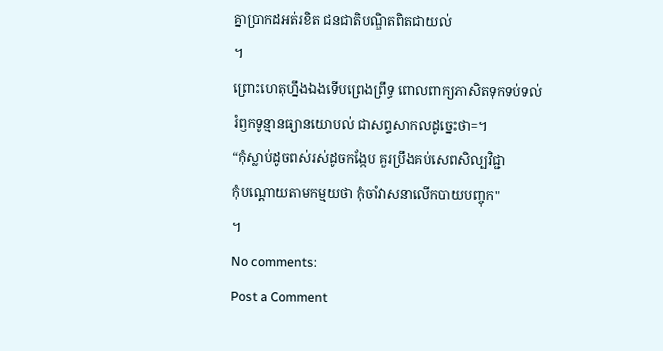គ្នាប្រាកដអត់រខិត ជនជាតិបណ្ឌិតពិតជាយល់
។
ព្រោះហេតុហ្នឹងឯងទើបព្រេងព្រឹទ្ធ ពោលពាក្យភាសិតទុកទប់ទល់
រំឭកទូន្មានធ្យានយោបល់ ជាសព្ទសាកលដូច្នេះថា=។
“កុំស្លាប់ដូចពស់រស់ដូចកង្កែប គួរប្រឹងគប់សេពសិល្បវិជ្ជា
កុំបណ្ដោយតាមកម្មយថា កុំចាំវាសនាលើកបាយបញ្ចុក"
។
No comments:
Post a Comment